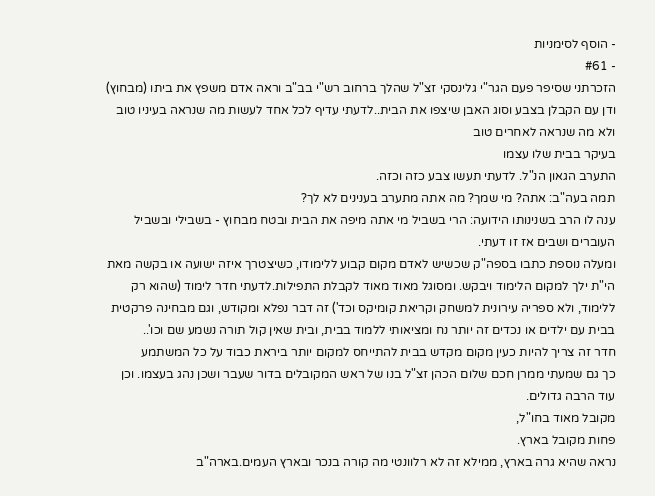- הוסף לסימניות
- #61
הזכרתני שסיפר פעם הגר"י גלינסקי זצ"ל שהלך ברחוב רש"י בב"ב וראה אדם משפץ את ביתו (מבחוץ) ודן עם הקבלן בצבע וסוג האבן שיצפו את הבית..לדעתי עדיף לכל אחד לעשות מה שנראה בעיניו טוב ולא מה שנראה לאחרים טוב
בעיקר בבית שלו עצמו
התערב הגאון הנ"ל. לדעתי תעשו צבע כזה וכזה.
תמה בעה"ב: אתה? מי שמך? מה אתה מתערב בענינים לא לך?
ענה לו הרב בשנינותו הידועה: הרי בשביל מי אתה מיפה את הבית ובטח מבחוץ - בשבילי ובשביל העוברים ושבים אז זו דעתי.
ומעלה נוספת כתבו בספה"ק שכשיש לאדם מקום קבוע ללימודו, כשיצטרך איזה ישועה או בקשה מאת הי"ת ילך למקום הלימוד ויבקש. ומסוגל מאוד מאוד לקבלת התפילות.לדעתי חדר לימוד (שהוא רק ללימוד, ולא ספריה עירונית למשחק וקריאת קומיקס וכד') זה דבר נפלא ומקודש, וגם מבחינה פרקטית בבית עם ילדים או נכדים זה יותר נח ומציאותי ללמוד בבית, ובית שאין קול תורה נשמע שם וכו'..
חדר זה צריך להיות כעין מקום מקדש בבית להתייחס למקום יותר ביראת כבוד על כל המשתמע
כך גם שמעתי ממרן חכם שלום הכהן זצ"ל בנו של ראש המקובלים בדור שעבר ושכן נהג בעצמו. וכן עוד הרבה גדולים.
מקובל מאוד בחו"ל,
פחות מקובל בארץ.
נראה שהיא גרה בארץ, ממילא זה לא רלוונטי מה קורה בנכר ובארץ העמים.בארה"ב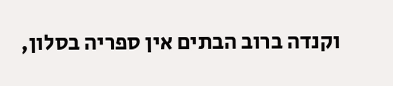וקנדה ברוב הבתים אין ספריה בסלון,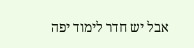אבל יש חדר לימוד יפה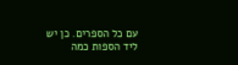עם כל הספרים. כן יש ליד הספות כמה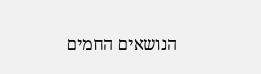הנושאים החמים